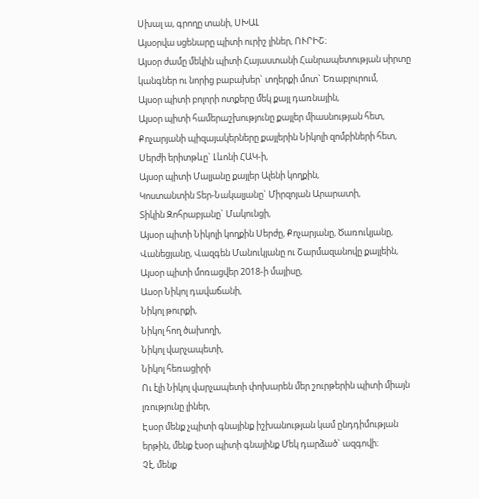Սխալ ա, գրողը տանի, ՍԽԱԼ
Այսօրվա սցենարը պիտի ուրիշ լիներ, ՈՒՐԻՇ։
Այսօր ժամը մեկին պիտի Հայաստանի Հանրապետության սիրտը կանգներ ու նորից բաբախեր` տղերքի մոտ` Եռաբլուրում,
Այսօր պիտի բոլորի ոտքերը մեկ քայլ դառնային,
Այսօր պիտի համերաշխությունը քայլեր միասնության հետ,
Քոչարյանի պիզայակերները քայլերին Նիկոլի զոմբիների հետ,
Սերժի երիտթևը` Լևոնի ՀԱԿ-ի,
Այսօր պիտի Մալյանը քայլեր Ալենի կողքին,
Կոստանտին Տեր-Նակալյանը` Միրզոյան Արարատի,
Տիկին Զոհրաբյանը` Մակունցի,
Այսօր պիտի Նիկոլի կողքին Սերժը, Քոչարյանը, Ծառուկյանը, Վանեցյանը, Վազգեն Մանուկյանը ու Շարմազանովը քայլեին,
Այսօր պիտի մոռացվեր 2018-ի մայիսը,
Ասօր Նիկոլ դավաճանի,
Նիկոլ թուրքի,
Նիկոլ հող ծախողի,
Նիկոլ վարչապետի,
Նիկոլ հեռացիրի
Ու էլի Նիկոլ վարչապետի փոխարեն մեր շուրթերին պիտի միայն լռությունը լիներ,
Էսօր մենք չպիտի գնայինք իշխանության կամ ընդդիմության երթին, մենք էսօր պիտի գնայինք Մեկ դարձած` ազգովի։
Չէ, մենք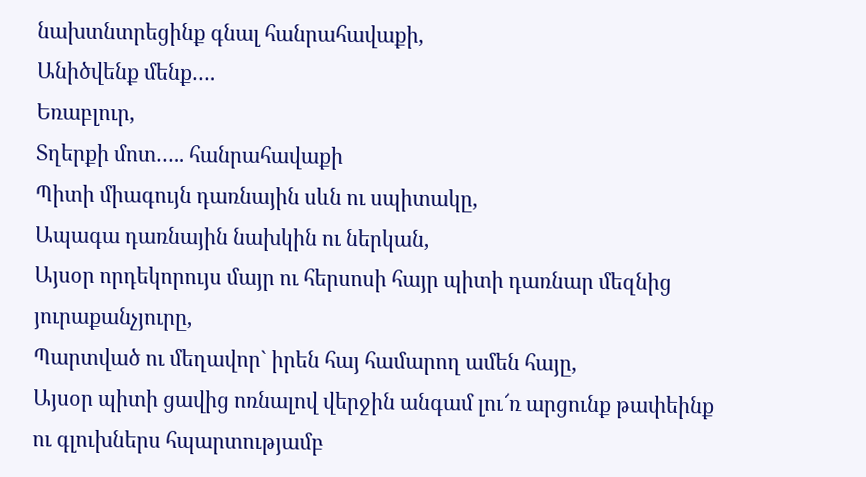նախտնտրեցինք գնալ հանրահավաքի,
Անիծվենք մենք….
Եռաբլուր,
Տղերքի մոտ….. հանրահավաքի
Պիտի միագույն դառնային սևն ու սպիտակը,
Ապագա դառնային նախկին ու ներկան,
Այսօր որդեկորույս մայր ու հերսոսի հայր պիտի դառնար մեզնից յուրաքանչյուրը,
Պարտված ու մեղավոր` իրեն հայ համարող ամեն հայը,
Այսօր պիտի ցավից ոռնալով վերջին անգամ լու՜ռ արցունք թափեինք ու գլուխներս հպարտությամբ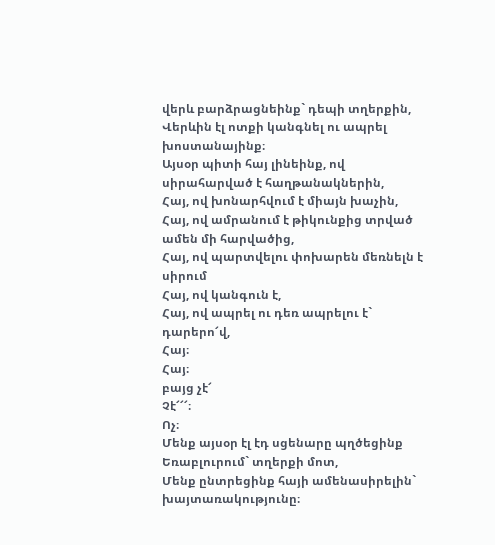վերև բարձրացնեինք` դեպի տղերքին,
Վերևին էլ ոտքի կանգնել ու ապրել խոստանայինք։
Այսօր պիտի հայ լինեինք, ով սիրահարված է հաղթանակներին,
Հայ, ով խոնարհվում է միայն խաչին,
Հայ, ով ամրանում է թիկունքից տրված ամեն մի հարվածից,
Հայ, ով պարտվելու փոխարեն մեռնելն է սիրում
Հայ, ով կանգուն է,
Հայ, ով ապրել ու դեռ ապրելու է` դարերո՜վ,
Հայ։
Հայ։
բայց չէ՜
Չէ՜՜՜։
Ոչ։
Մենք այսօր էլ էդ սցենարը պղծեցինք Եռաբլուրում` տղերքի մոտ,
Մենք ընտրեցինք հայի ամենասիրելին` խայտառակությունը։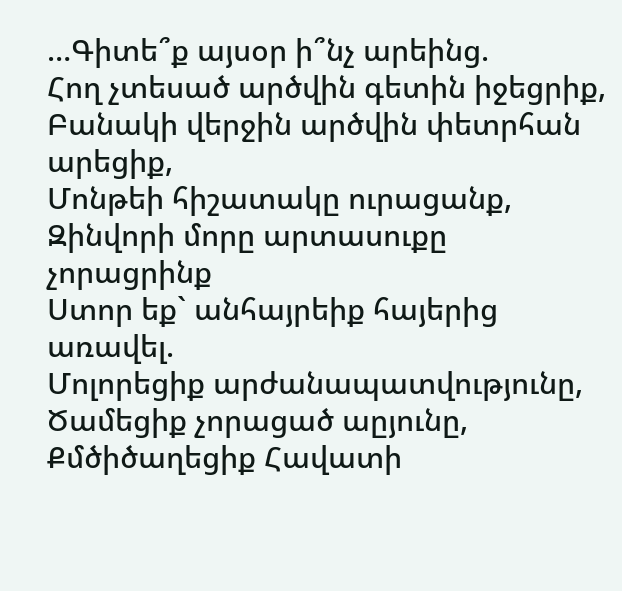…Գիտե՞ք այսօր ի՞նչ արեինց.
Հող չտեսած արծվին գետին իջեցրիք,
Բանակի վերջին արծվին փետրհան արեցիք,
Մոնթեի հիշատակը ուրացանք,
Զինվորի մորը արտասուքը չորացրինք
Ստոր եք` անհայրեիք հայերից առավել.
Մոլորեցիք արժանապատվությունը,
Ծամեցիք չորացած աըյունը,
Քմծիծաղեցիք Հավատի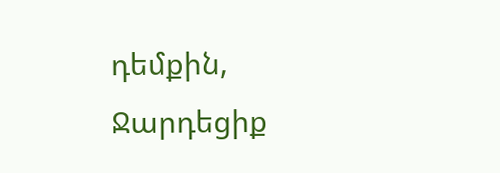դեմքին,
Ջարդեցիք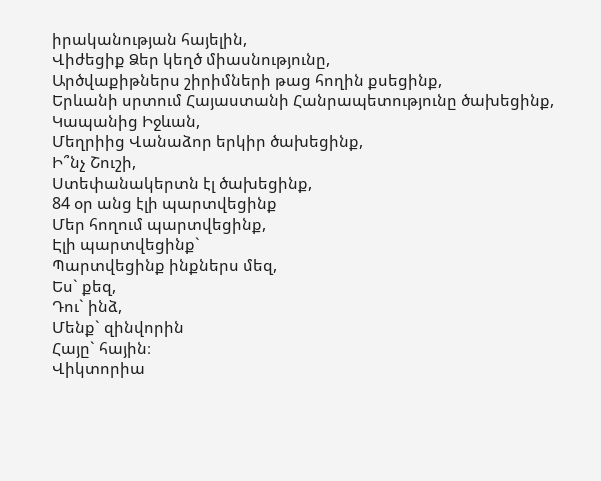իրականության հայելին,
Վիժեցիք Ձեր կեղծ միասնությունը,
Արծվաքիթներս շիրիմների թաց հողին քսեցինք,
Երևանի սրտում Հայաստանի Հանրապետությունը ծախեցինք,
Կապանից Իջևան,
Մեղրիից Վանաձոր երկիր ծախեցինք,
Ի՞նչ Շուշի,
Ստեփանակերտն էլ ծախեցինք,
84 օր անց էլի պարտվեցինք
Մեր հողում պարտվեցինք,
Էլի պարտվեցինք`
Պարտվեցինք ինքներս մեզ,
Ես` քեզ,
Դու` ինձ,
Մենք` զինվորին
Հայը` հային։
Վիկտորիա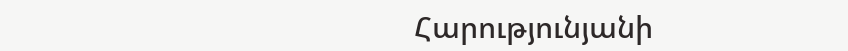Հարությունյանի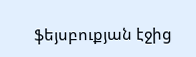ֆեյսբուքյան էջից